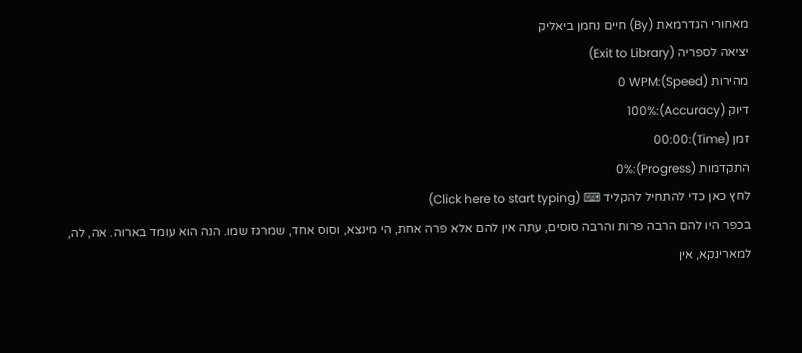מאחורי הגדרמאת (By) חיים נחמן ביאליק
יציאה לספריה (Exit to Library)
מהירות (Speed):0 WPM
דיוק (Accuracy):100%
זמן (Time):00:00
התקדמות (Progress):0%
לחץ כאן כדי להתחיל להקליד ⌨ (Click here to start typing)
בכפר היו להם הרבה פרות והרבה סוסים, עתה אין להם אלא פרה אחת, הי מינצא, וסוס אחד, שמרגז שמו. הנה הוא עומד בארוה. אה, לה, למארינקא, אין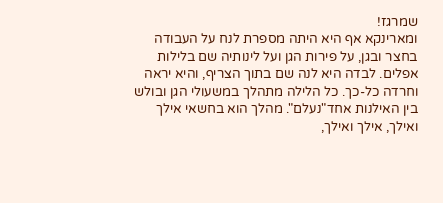שמרגז!
ומארינקא אף היא היתה מספרת לנח על העבודה בחצר ובגן, על פירות הגן ועל לינותיה שם בלילות אפלים. לבדה היא לנה שם בתוך הצריף, והיא יראה וחרדה כל-כך. כל הלילה מתהלך במשעולי הגן ובולש בין האילנות אחד"נעלם". מהלך הוא בחשאי אילך ואילך, אילך ואילך,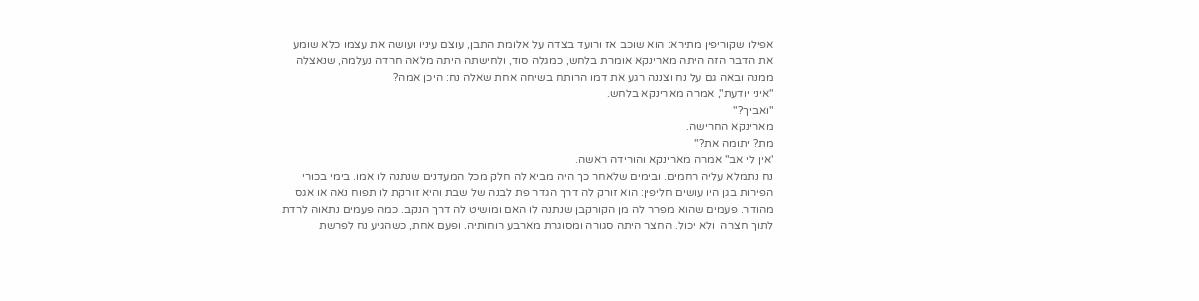אפילו שקוריפין מתירא: הוא שוכב אז ורועד בצדה על אלומת התבן, עוצם עיניו ועושה את עצמו כלא שומע את הדבר הזה היתה מארינקא אומרת בלחש, כמגלה סוד, ולחישתה היתה מלאה חרדה נעלמה, שנאצלה ממנה ובאה גם על נח וצננה רגע את דמו הרותח בשיחה אחת שאלה נח: היכן אמה?
"איני יודעת", אמרה מארינקא בלחש.
"ואביך?"
מארינקא החרישה.
מת? יתומה את?"
'אין לי אב" אמרה מארינקא והורידה ראשה.
נח נתמלא עליה רחמים. ובימים שלאחר כך היה מביא לה חלק מכל המעדנים שנתנה לו אמו. בימי בכורי הפירות בגן היו עושים חליפין: הוא זורק לה דרך הגדר פת לבנה של שבת והיא זורקת לו תפוח נאה או אגס מהודר. פעמים שהוא מפרר לה מן הקורקבן שנתנה לו האם ומושיט לה דרך הנקב. כמה פעמים נתאוה לרדת לתוך חצרה  ולא יכול. החצר היתה סגורה ומסוגרת מארבע רוחותיה. ופעם אחת, כשהגיע נח לפרשת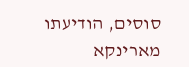סוסים, הודיעתו מארינקא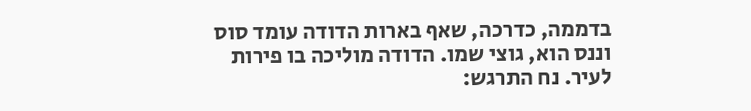בדממה, כדרכה, שאף בארות הדודה עומד סוס וננס הוא, גוצי שמו. הדודה מוליכה בו פירות לעיר. נח התרגש: